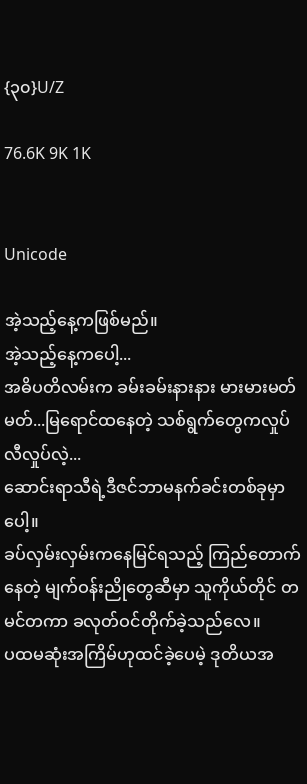{၃၀}U/Z

76.6K 9K 1K


Unicode

အဲ့သည့်နေ့ကဖြစ်မည်။
အဲ့သည့်နေ့ကပေါ့...
အဓိပတိလမ်းက ခမ်းခမ်းနားနား မားမားမတ်မတ်...မြရောင်ထနေတဲ့ သစ်ရွက်တွေကလှုပ်လီလှုပ်လဲ့...
ဆောင်းရာသီရဲ့ဒီဇင်ဘာမနက်ခင်းတစ်ခုမှာပေါ့။
ခပ်လှမ်းလှမ်းကနေမြင်ရသည့် ကြည်တောက်နေတဲ့ မျက်ဝန်းညိုတွေဆီမှာ သူကိုယ်တိုင် တမင်တကာ ခလုတ်ဝင်တိုက်ခဲ့သည်လေ။
ပထမဆုံးအကြိမ်ဟုထင်ခဲ့ပေမဲ့ ဒုတိယအ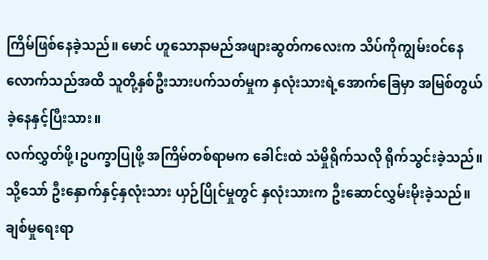ကြိမ်ဖြစ်နေခဲ့သည်။ မောင် ဟူသောနာမည်အဖျားဆွတ်ကလေးက သိပ်ကိုကျွမ်းဝင်နေလောက်သည်အထိ သူတို့နှစ်ဦးသားပက်သတ်မှုက နှလုံးသားရဲ့အောက်ခြေမှာ အမြစ်တွယ်ခဲ့နေနှင့်ပြီးသား။
လက်လွှတ်ဖို့၊ဥပက္ခာပြုဖို့ အကြိမ်တစ်ရာမက ခေါင်းထဲ သံမှိုရိုက်သလို ရိုက်သွင်းခဲ့သည်။
သို့သော် ဦးနှောက်နှင့်နှလုံးသား ယှဉ်ပြိုင်မှုတွင် နှလုံးသားက ဦးဆောင်လွှမ်းမိုးခဲ့သည်။
ချစ်မှုရေးရာ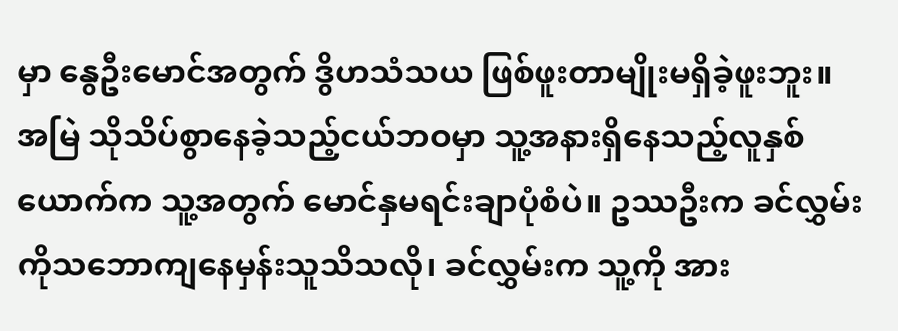မှာ နွေဦးမောင်အတွက် ဒွိဟသံသယ ဖြစ်ဖူးတာမျိုးမရှိခဲ့ဖူးဘူး။
အမြဲ သိုသိပ်စွာနေခဲ့သည့်ငယ်ဘဝမှာ သူ့အနားရှိနေသည့်လူနှစ်ယောက်က သူ့အတွက် မောင်နှမရင်းချာပုံစံပဲ။ ဥဿဦးက ခင်လွှမ်းကိုသဘောကျနေမှန်းသူသိသလို၊ ခင်လွှမ်းက သူ့ကို အား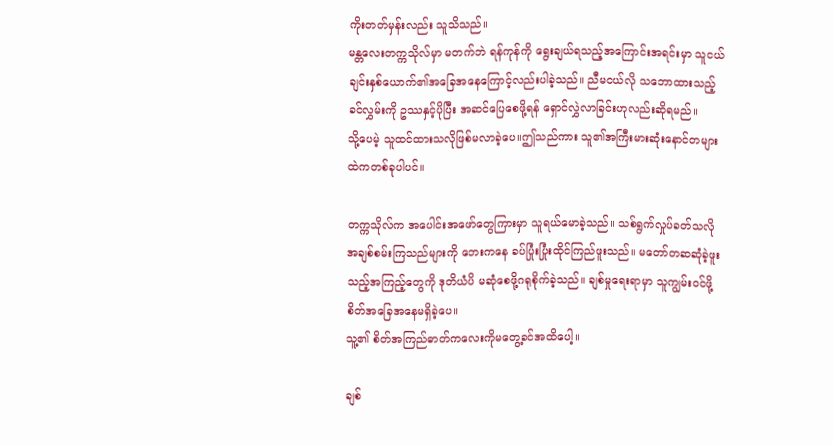ကိုးတတ်မှန်းလည်း သူသိသည်။
မန္တလေးတက္ကသိုလ်မှာ မတက်ဘဲ ရန်ကုန်ကို ရွေးချယ်ရသည့်အကြောင်းအရင်းမှာ သူငယ်ချင်းနှစ်ယောက်၏အခြေအနေကြောင့်လည်းပါခဲ့သည်။ ညီမငယ်လို သဘောထားသည့်ခင်လွှမ်းကို ဥဿနှင့်ပိုပြီး အဆင်ပြေစေဖို့ရန် ရှောင်လွှဲလာခြင်းဟုလည်းဆိုရမည်။
သို့ပေမဲ့ သူထင်ထားသလိုဖြစ်မလာခဲ့ပေ။ဤသည်ကား သူ၏အကြီးမားဆုံးနောင်တများထဲကတစ်ခုပါပင်။

တက္ကသိုလ်က အပေါင်းအဖော်တွေကြားမှာ သူရယ်မောခဲ့သည်။ သစ်ရွက်လှုပ်ခတ်သလို အချစ်စမ်းကြသည်များကို ဘေးကနေ ခပ်ပြုံးပြုံးထိုင်ကြည်ဖူးသည်။ မတော်တဆဆုံခဲ့ဖူးသည့်အကြည့်တွေကို ဒုတိယံပိ မဆုံစေဖို့ဂရုစိုက်ခဲ့သည်။ ချစ်မှုရေးရာမှာ သူကျွမ်းဝင်ဖို့ စိတ်အခြေအနေမရှိခဲ့ပေ။
သူ့၏ စိတ်အကြည်ဓာတ်ကလေးကိုမတွေ့ခင်အထိပေါ့။

ချစ်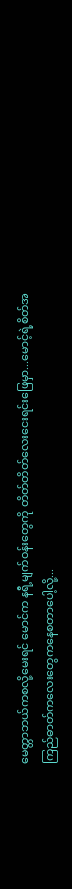မေတ္တာဘယ်ကစလို့မေးရင် မောင်က နရီ့မျက်ဝန်းတွေကို တိတ်တိတ်လေးငေးရင်းဖြေမှာ...မောင့်ရဲ့စိတ်အကြည်ဓာတ်ကလေးတွေကနေစတာပေါ့လို့...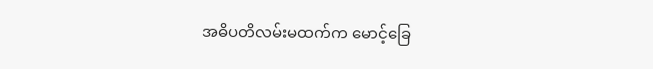အဓိပတိလမ်းမထက်က မောင့်ခြေ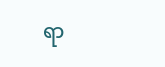ရာ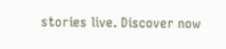stories live. Discover now